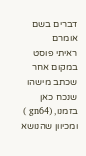דברים בשם אומרם
ראיתי פוסט במקום אחר שכתב מישהו שנכח כאן בזמנו, (gn64 )
ומכיוון שהנושא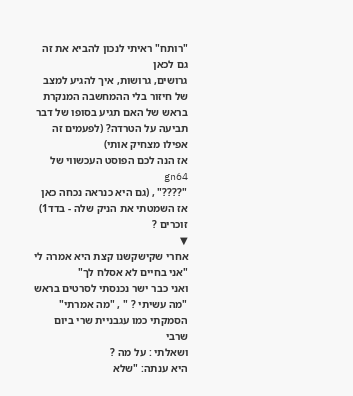"רותח" ראיתי לנכון להביא את זה גם לכאן
גרושים, גרושות, איך להגיע למצב של חיזור בלי ההמחשבה המנקרת בראש של האם תגיע בסופו של דבר תביעה על הטרדה? (לפעמים זה אפילו מצחיק אותי)
אז הנה לכם הפוסט העכשווי של gn64
"????" , (גם היא כנראה נכחה כאן אז השמטתי את הניק שלה - בדד1) זוכרים ?
▼
אחרי שקישקשנו קצת היא אמרה לי
"אני בחיים לא אסלח לך"
ואני כבר ישר נכנסתי לסרטים בראש
"מה עשיתי ? " , "מה אמרתי"
הסמקתי כמו עגבניית שרי ביום שרבי
ושאלתי : על מה ?
היא ענתה: "שלא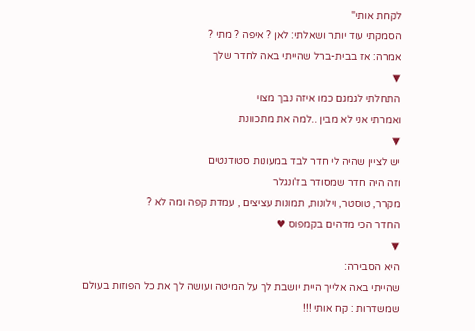לקחת אותי"
הסמקתי עוד יותר ושאלתי: לאן ? איפה ? מתי ?
אמרה: אז בבית-ברל שהייתי באה לחדר שלך
▼
התחלתי לגמגם כמו איזה נבך מצוי
ואמרתי אני לא מבין ..למה את מתכוונת
▼
יש לציין שהיה לי חדר לבד במעונות סטודנטים
וזה היה חדר שמסודר בז'ונגלר
מקרר, טוסטר, וילונות, תמונות עציצים , עמדת קפה ומה לא ?
החדר הכי מדהים בקמפוס ♥
▼
היא הסבירה:
שהייתי באה אלייך היית יושבת לך על המיטה ועושה לך את כל הפוזות בעולם
שמשדרות : קח אותי !!!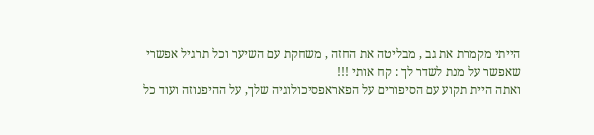הייתי מקמרת את גב , מבליטה את החזה , משחקת עם השיער וכל תרגיל אפשרי שאפשר על מנת לשדר לך : קח אותי !!!
ואתה היית תקוע עם הסיפורים על הפאראפסיכולוגיה שלך, על ההיפנוזה ועוד כל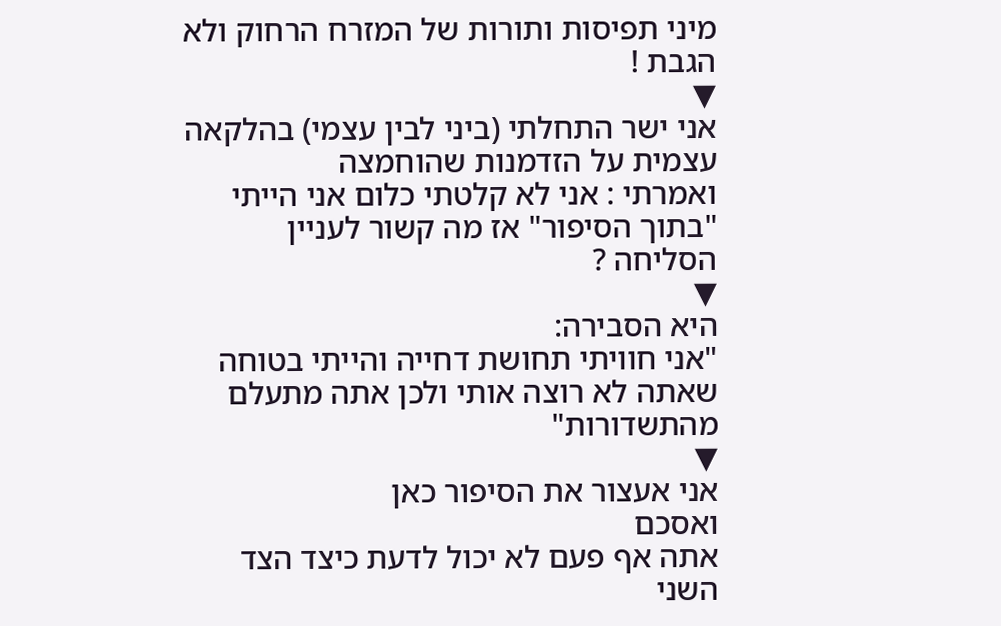מיני תפיסות ותורות של המזרח הרחוק ולא הגבת !
▼
אני ישר התחלתי (ביני לבין עצמי) בהלקאה עצמית על הזדמנות שהוחמצה
ואמרתי : אני לא קלטתי כלום אני הייתי "בתוך הסיפור" אז מה קשור לעניין הסליחה ?
▼
היא הסבירה:
"אני חוויתי תחושת דחייה והייתי בטוחה שאתה לא רוצה אותי ולכן אתה מתעלם מהתשדורות"
▼
אני אעצור את הסיפור כאן
ואסכם
אתה אף פעם לא יכול לדעת כיצד הצד השני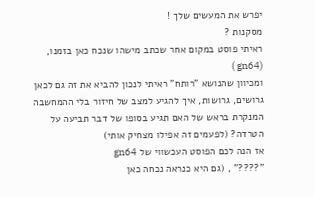יפרש את המעשים שלך !
מסקנות ?
ראיתי פוסט במקום אחר שכתב מישהו שנכח כאן בזמנו, (gn64 )
ומכיוון שהנושא "רותח" ראיתי לנכון להביא את זה גם לכאן
גרושים, גרושות, איך להגיע למצב של חיזור בלי ההמחשבה המנקרת בראש של האם תגיע בסופו של דבר תביעה על הטרדה? (לפעמים זה אפילו מצחיק אותי)
אז הנה לכם הפוסט העכשווי של gn64
"????" , (גם היא כנראה נכחה כאן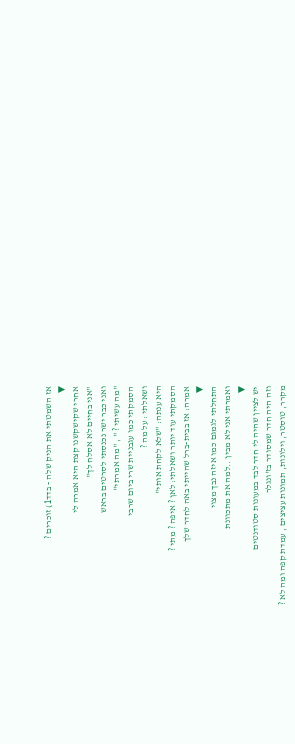אז השמטתי את הניק שלה - בדד1) זוכרים ?
▼
אחרי שקישקשנו קצת היא אמרה לי
"אני בחיים לא אסלח לך"
ואני כבר ישר נכנסתי לסרטים בראש
"מה עשיתי ? " , "מה אמרתי"
הסמקתי כמו עגבניית שרי ביום שרבי
ושאלתי : על מה ?
היא ענתה: "שלא לקחת אותי"
הסמקתי עוד יותר ושאלתי: לאן ? איפה ? מתי ?
אמרה: אז בבית-ברל שהייתי באה לחדר שלך
▼
התחלתי לגמגם כמו איזה נבך מצוי
ואמרתי אני לא מבין ..למה את מתכוונת
▼
יש לציין שהיה לי חדר לבד במעונות סטודנטים
וזה היה חדר שמסודר בז'ונגלר
מקרר, טוסטר, וילונות, תמונות עציצים , עמדת קפה ומה לא ?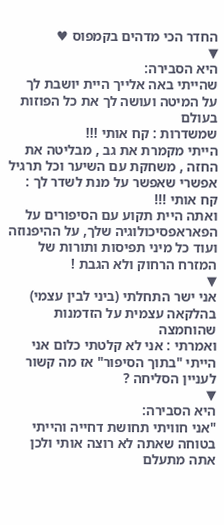החדר הכי מדהים בקמפוס ♥
▼
היא הסבירה:
שהייתי באה אלייך היית יושבת לך על המיטה ועושה לך את כל הפוזות בעולם
שמשדרות : קח אותי !!!
הייתי מקמרת את גב , מבליטה את החזה , משחקת עם השיער וכל תרגיל אפשרי שאפשר על מנת לשדר לך : קח אותי !!!
ואתה היית תקוע עם הסיפורים על הפאראפסיכולוגיה שלך, על ההיפנוזה ועוד כל מיני תפיסות ותורות של המזרח הרחוק ולא הגבת !
▼
אני ישר התחלתי (ביני לבין עצמי) בהלקאה עצמית על הזדמנות שהוחמצה
ואמרתי : אני לא קלטתי כלום אני הייתי "בתוך הסיפור" אז מה קשור לעניין הסליחה ?
▼
היא הסבירה:
"אני חוויתי תחושת דחייה והייתי בטוחה שאתה לא רוצה אותי ולכן אתה מתעלם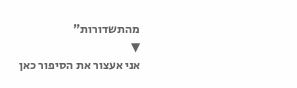מהתשדורות"
▼
אני אעצור את הסיפור כאן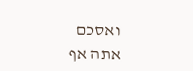ואסכם
אתה אף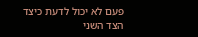פעם לא יכול לדעת כיצד הצד השני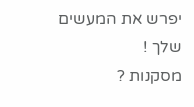יפרש את המעשים שלך !
מסקנות ?